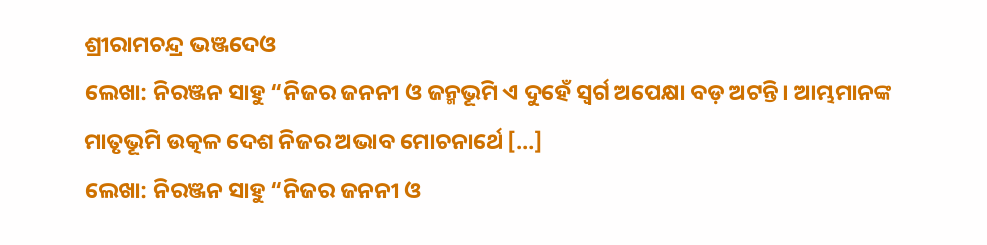ଶ୍ରୀରାମଚନ୍ଦ୍ର ଭଞ୍ଜଦେଓ
ଲେଖା: ନିରଞ୍ଜନ ସାହୁ “ନିଜର ଜନନୀ ଓ ଜନ୍ମଭୂମି ଏ ଦୁହେଁ ସ୍ଵର୍ଗ ଅପେକ୍ଷା ବଡ଼ ଅଟନ୍ତି। ଆମ୍ଭମାନଙ୍କ ମାତୃଭୂମି ଉତ୍କଳ ଦେଶ ନିଜର ଅଭାବ ମୋଚନାର୍ଥେ […]
ଲେଖା: ନିରଞ୍ଜନ ସାହୁ “ନିଜର ଜନନୀ ଓ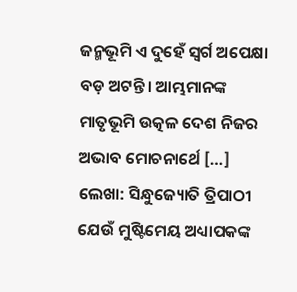ଜନ୍ମଭୂମି ଏ ଦୁହେଁ ସ୍ଵର୍ଗ ଅପେକ୍ଷା ବଡ଼ ଅଟନ୍ତି। ଆମ୍ଭମାନଙ୍କ ମାତୃଭୂମି ଉତ୍କଳ ଦେଶ ନିଜର ଅଭାବ ମୋଚନାର୍ଥେ […]
ଲେଖା: ସିନ୍ଧୁଜ୍ୟୋତି ତ୍ରିପାଠୀ ଯେଉଁ ମୁଷ୍ଟିମେୟ ଅଧ୍ୟାପକଙ୍କ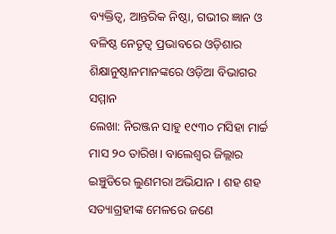ବ୍ୟକ୍ତିତ୍ବ, ଆନ୍ତରିକ ନିଷ୍ଠା, ଗଭୀର ଜ୍ଞାନ ଓ ବଳିଷ୍ଠ ନେତୃତ୍ବ ପ୍ରଭାବରେ ଓଡ଼ିଶାର ଶିକ୍ଷାନୁଷ୍ଠାନମାନଙ୍କରେ ଓଡ଼ିଆ ବିଭାଗର ସମ୍ମାନ
ଲେଖା: ନିରଞ୍ଜନ ସାହୁ ୧୯୩୦ ମସିହା ମାର୍ଚ୍ଚ ମାସ ୨୦ ତାରିଖ। ବାଲେଶ୍ଵର ଜିଲ୍ଲାର ଇଞ୍ଚୁଡିରେ ଲୁଣମରା ଅଭିଯାନ । ଶହ ଶହ ସତ୍ୟାଗ୍ରହୀଙ୍କ ମେଳରେ ଜଣେ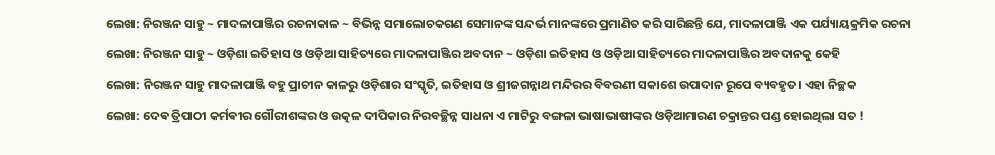ଲେଖା: ନିରଞ୍ଜନ ସାହୁ ~ ମାଦଳାପାଞ୍ଜିର ରଚନାକାଳ ~ ବିଭିନ୍ନ ସମାଲୋଚକଗଣ ସେମାନଙ୍କ ସନ୍ଦର୍ଭ ମାନଙ୍କରେ ପ୍ରମାଣିତ କରି ସାରିଛନ୍ତି ଯେ, ମାଦଳାପାଞ୍ଜି ଏକ ପର୍ଯ୍ୟାୟକ୍ରମିକ ରଚନା
ଲେଖା: ନିରଞ୍ଜନ ସାହୁ ~ ଓଡ଼ିଶା ଇତିହାସ ଓ ଓଡ଼ିଆ ସାହିତ୍ୟରେ ମାଦଳାପାଞ୍ଜିର ଅବଦାନ ~ ଓଡ଼ିଶା ଇତିହାସ ଓ ଓଡ଼ିଆ ସାହିତ୍ୟରେ ମାଦଳାପାଞ୍ଜିର ଅବଦାନକୁ କେହି
ଲେଖା: ନିରଞ୍ଜନ ସାହୁ ମାଦଳାପାଞ୍ଜି ବହୁ ପ୍ରାଚୀନ କାଳରୁ ଓଡ଼ିଶାର ସଂସ୍କୃତି, ଇତିହାସ ଓ ଶ୍ରୀଜଗନ୍ନାଥ ମନ୍ଦିରର ବିବରଣୀ ସକାଶେ ଉପାଦାନ ରୂପେ ବ୍ୟବହୃତ। ଏହା ନିଚ୍ଛକ
ଲେଖା: ଦେଵ ତ୍ରିପାଠୀ କର୍ମଵୀର ଗୌରୀଶଙ୍କର ଓ ଉତ୍କଳ ଦୀପିକାର ନିରବଚ୍ଛିନ୍ନ ସାଧନା ଏ ମାଟିରୁ ବଙ୍ଗଳା ଭାଷାଭାଷୀଙ୍କର ଓଡ଼ିଆମାରଣ ଚକ୍ରାନ୍ତର ପଣ୍ଡ ହୋଇଥିଲା ସତ !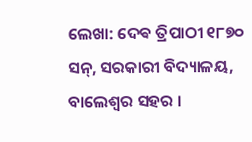ଲେଖା: ଦେଵ ତ୍ରିପାଠୀ ୧୮୭୦ ସନ୍, ସରକାରୀ ବିଦ୍ୟାଳୟ, ବାଲେଶ୍ଵର ସହର ।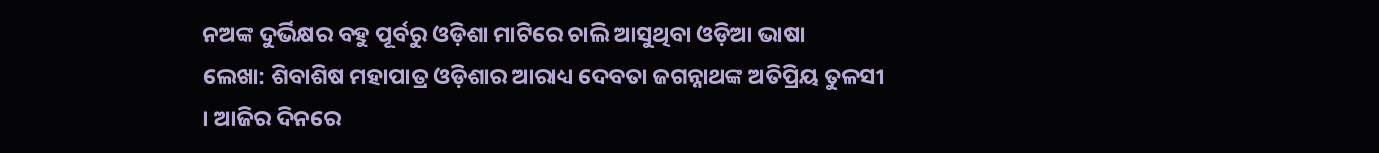ନଅଙ୍କ ଦୁର୍ଭିକ୍ଷର ବହୁ ପୂର୍ବରୁ ଓଡ଼ିଶା ମାଟିରେ ଚାଲି ଆସୁଥିବା ଓଡ଼ିଆ ଭାଷା
ଲେଖା: ଶିବାଶିଷ ମହାପାତ୍ର ଓଡ଼ିଶାର ଆରାଧ୍ୟ ଦେବତା ଜଗନ୍ନାଥଙ୍କ ଅତିପ୍ରିୟ ତୁଳସୀ । ଆଜିର ଦିନରେ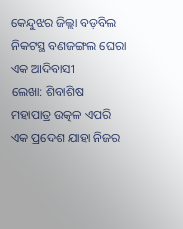କେନ୍ଦୁଝର ଜିଲ୍ଲା ବଡ଼ବିଲ ନିକଟସ୍ଥ ବଣଜଙ୍ଗଲ ଘେରା ଏକ ଆଦିବାସୀ
ଲେଖା: ଶିବାଶିଷ ମହାପାତ୍ର ଉତ୍କଳ ଏପରି ଏକ ପ୍ରଦେଶ ଯାହା ନିଜର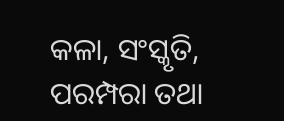କଳା, ସଂସ୍କୃତି, ପରମ୍ପରା ତଥା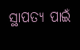ସ୍ଥାପତ୍ୟ ପାଇଁ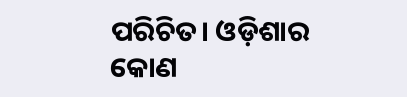ପରିଚିତ। ଓଡ଼ିଶାର କୋଣ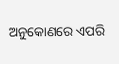ଅନୁକୋଣରେ ଏପରି